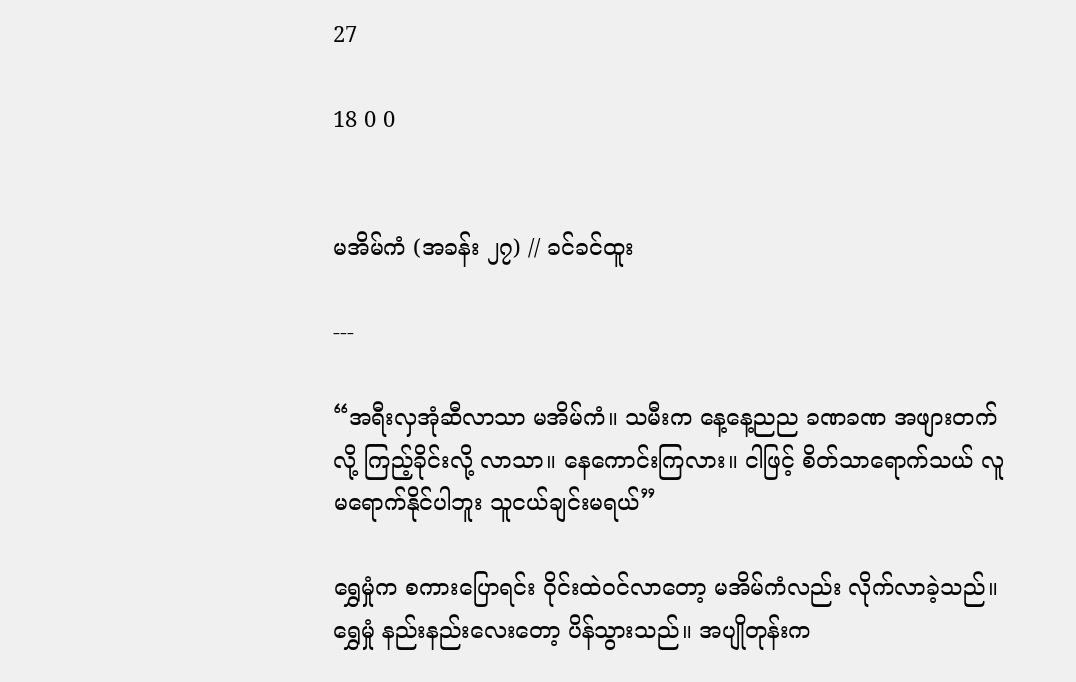27

18 0 0


မအိမ်ကံ (အခန်း ၂၇) // ခင်ခင်ထူး

---

“အရီးလှအုံဆီလာသာ မအိမ်ကံ။ သမီးက နေ့နေ့ညည ခဏခဏ အဖျားတက်လို့ ကြည့်ခိုင်းလို့ လာသာ။ နေကောင်းကြလား။ ငါဖြင့် စိတ်သာရောက်သယ် လူမရောက်နိုင်ပါဘူး သူငယ်ချင်းမရယ်”

ရွှေမှုံက စကားပြောရင်း ဝိုင်းထဲဝင်လာတော့ မအိမ်ကံလည်း လိုက်လာခဲ့သည်။ ရွှေမှုံ နည်းနည်းလေးတော့ ပိန်သွားသည်။ အပျိုတုန်းက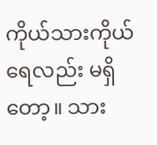ကိုယ်သားကိုယ်ရေလည်း မရှိတော့။ သား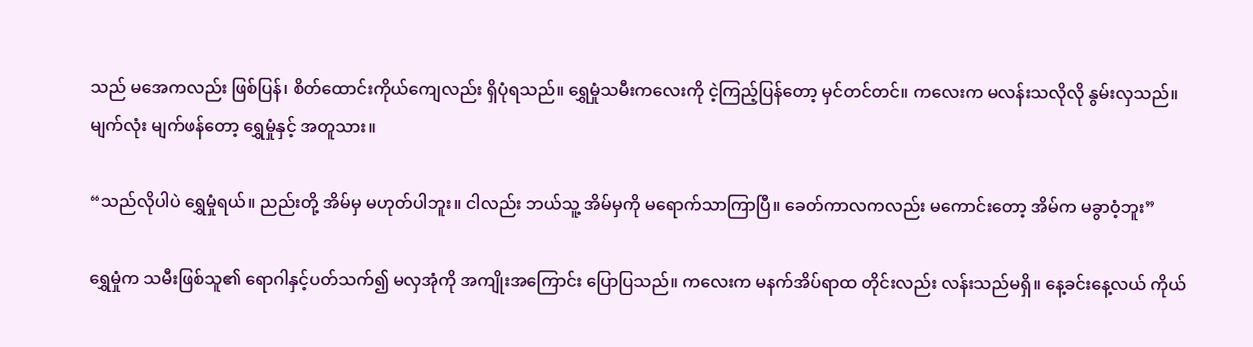သည် မအေကလည်း ဖြစ်ပြန်၊ စိတ်ထောင်းကိုယ်ကျေလည်း ရှိပုံရသည်။ ရွှေမှုံသမီးကလေးကို ငဲ့ကြည့်ပြန်တော့ မှင်တင်တင်။ ကလေးက မလန်းသလိုလို နွမ်းလှသည်။ မျက်လုံး မျက်ဖန်တော့ ရွှေမှုံနှင့် အတူသား။

“သည်လိုပါပဲ ရွှေမှုံရယ်။ ညည်းတို့ အိမ်မှ မဟုတ်ပါဘူး။ ငါလည်း ဘယ်သူ့ အိမ်မှကို မရောက်သာကြာပြီ။ ခေတ်ကာလကလည်း မကောင်းတော့ အိမ်က မခွာဝံ့ဘူး”

ရွှေမှုံက သမီးဖြစ်သူ၏ ရောဂါနှင့်ပတ်သက်၍ မလှအုံကို အကျိုးအကြောင်း ပြောပြသည်။ ကလေးက မနက်အိပ်ရာထ တိုင်းလည်း လန်းသည်မရှိ။ နေ့ခင်းနေ့လယ် ကိုယ်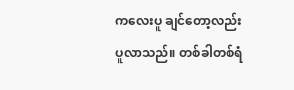ကလေးပူ ချင်တော့လည်း ပူလာသည်။ တစ်ခါတစ်ရံ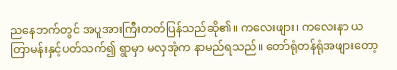ညနေဘက်တွင် အပူအားကြီးတတ်ပြန်သည်ဆို၏။ ကလေးဖျား၊ ကလေးနာ ယတြာမန်းနှင့်ပတ်သက်၍ ရွာမှာ မလှအုံက နာမည်ရသည်။ တော်ရုံတန်ရုံအဖျားတော့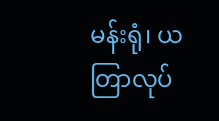မန်းရုံ၊ ယတြာလုပ်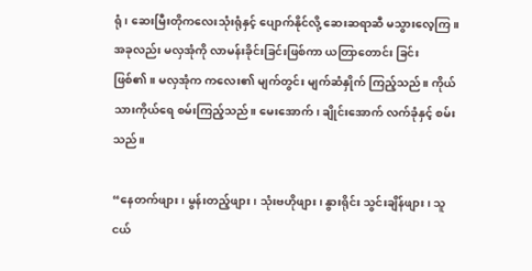ရုံ၊ ဆေးမြီးတိုကလေးသုံးရုံနှင့် ပျောက်နိုင်လို့ ဆေးဆရာဆီ မသွားလေ့ကြ။ အခုလည်း မလှအုံကို လာမန်းခိုင်းခြင်းဖြစ်ကာ ယတြာတောင်း ခြင်းဖြစ်၏။ မလှအုံက ကလေး၏ မျက်တွင်း မျက်ဆံနှိုက် ကြည့်သည်။ ကိုယ်သားကိုယ်ရေ စမ်းကြည့်သည်။ မေးအောက်၊ ချိုင်းအောက် လက်ခုံနှင့် စမ်းသည်။

“နေတက်ဖျား၊ မွန်းတည့်ဖျား၊ သုံးဗဟိုဖျား၊ နွားရိုင်း သွင်းချိန်ဖျား၊ သူငယ်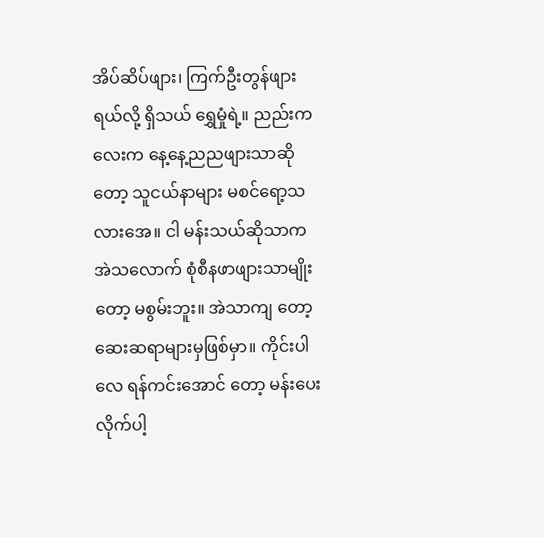အိပ်ဆိပ်ဖျား၊ ကြက်ဦးတွန်ဖျားရယ်လို့ ရှိသယ် ရွှေမှုံရဲ့။ ညည်းကလေးက နေ့နေ့ညညဖျားသာဆိုတော့ သူငယ်နာများ မစင်ရော့သလားအေ။ ငါ မန်းသယ်ဆိုသာက အဲသလောက် စုံစီနဖာဖျားသာမျိုးတော့ မစွမ်းဘူး။ အဲသာကျ တော့ဆေးဆရာများမှဖြစ်မှာ။ ကိုင်းပါလေ ရန်ကင်းအောင် တော့ မန်းပေးလိုက်ပါ့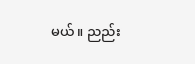မယ်။ ညည်း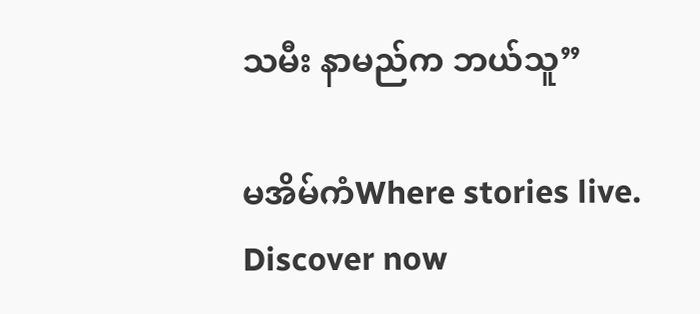သမီး နာမည်က ဘယ်သူ”

မအိမ်ကံWhere stories live. Discover now